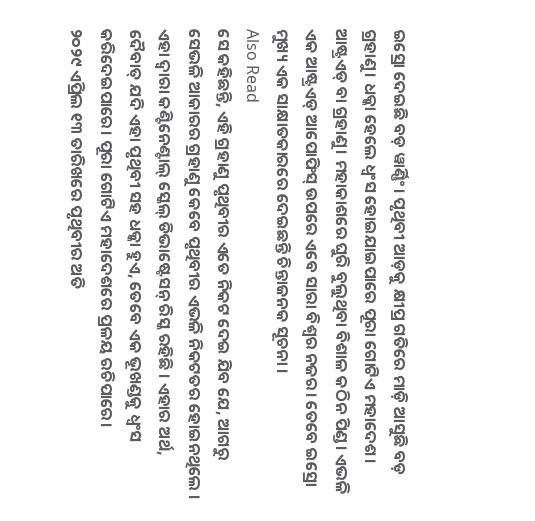ଇସ୍ରୋ ଦେଇଛି ବଡ଼ ୱାର୍ଣ୍ଣିଂ। ପୃଥିବୀ ଆଡ଼କୁ କ୍ଷୀପ୍ର ଗତିରେ ମାଡ଼ି ଆସୁଛି ବଡ଼ ଗ୍ରହାଣୁ। ଧକ୍କା ହେଲେ ଧ୍ୱଂସ ହୋଇଯାଇପାରେ ପୂରା ଗୋଟିଏ ମହାଦେଶ। ଆଷ୍ଟ୍ରଏଡ୍ ବା ଗ୍ରହାଣୁ। ମହାକାଶରେ ଘୁରି ବୁଲୁଥିବା ବିଶାଳ କଠିନ ପିଣ୍ଡ। ଏଭଳି ଏକ ଆଷ୍ଟ୍ରଏଡ୍ ଆପୋଫିସ୍ ଉପରେ ଏବେ ସାରା ବିଶ୍ବର ନଜର। ତେବେ ଇସ୍ରୋ ମୁଖ୍ୟ ଏକ ସାକ୍ଷାତକାରରେ ଦେଇଛନ୍ତି ଚିନ୍ତାଜନକ ସୂଚନା ।
Also Read
ସେ କହିଛନ୍ତି, ଏହି ଗ୍ରହାଣୁ ପୃଥିବୀର ଏତେ ନିକଟ ଦେଇ ଯିବ ଯେ, ଆଗରୁ ସେଭଳି ଆକାରର ଗ୍ରହାଣୁ କେବେ ପୃଥିବୀର ଏଭଳି ନିକଟତର ହୋଇନଥିଲେ । ଏହା ଦ୍ୱାରା କଣ୍ଟିନେଣ୍ଟାଲ୍ ସ୍କେଲ୍ ଡିଭାଷ୍ଟେସନ୍ ରିସ୍କ ରହିଛି । ଏହାର ଅର୍ଥ, ଦୈବାତ୍ ଯଦି ଏହା ପୃଥିବୀ ସହ ଧକ୍କା ହୁଏ, ତେବେ ଏକ ଭୂଖଣ୍ଡକୁ ଧ୍ୱଂସ କରିଦେଇପାରେ। ପୂରା ଗୋଟିଏ ମହାଦେଶରେ ପ୍ରଳୟ ରଚିପାରେ।
୨୦୨୯ ଏପ୍ରିଲ ୧୩ ତାରିଖରେ ପୃଥିବୀର ଅତି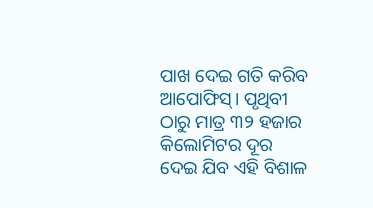ପାଖ ଦେଇ ଗତି କରିବ ଆପୋଫିସ୍। ପୃଥିବୀ ଠାରୁ ମାତ୍ର ୩୨ ହଜାର କିଲୋମିଟର ଦୂର ଦେଇ ଯିବ ଏହି ବିଶାଳ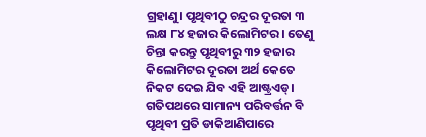ଗ୍ରହାଣୁ। ପୃଥିବୀଠୁ ଚନ୍ଦ୍ରର ଦୂରତା ୩ ଲକ୍ଷ ୮୪ ହଜାର କିଲୋମିଟର । ତେଣୁ ଚିନ୍ତା କରନ୍ତୁ ପୃଥିବୀରୁ ୩୨ ହଜାର କିଲୋମିଟର ଦୂରତା ଅର୍ଥ କେତେ ନିକଟ ଦେଇ ଯିବ ଏହି ଆଷ୍ଟ୍ରଏଡ୍। ଗତିପଥରେ ସାମାନ୍ୟ ପରିବର୍ତ୍ତନ ବି ପୃଥିବୀ ପ୍ରତି ଡାକିଆଣିପାରେ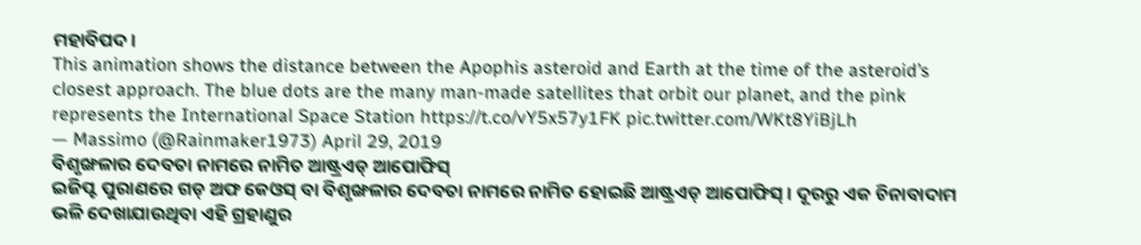ମହାବିପଦ।
This animation shows the distance between the Apophis asteroid and Earth at the time of the asteroid’s closest approach. The blue dots are the many man-made satellites that orbit our planet, and the pink represents the International Space Station https://t.co/vY5x57y1FK pic.twitter.com/WKt8YiBjLh
— Massimo (@Rainmaker1973) April 29, 2019
ବିଶୃଙ୍ଖଳାର ଦେବତା ନାମରେ ନାମିତ ଆଷ୍ଟ୍ରଏଡ୍ ଆପୋଫିସ୍
ଇଜିପ୍ଟ ପୁରାଣରେ ଗଡ୍ ଅଫ କେଓସ୍ ବା ବିଶୃଙ୍ଖଳାର ଦେବତା ନାମରେ ନାମିତ ହୋଇଛି ଆଷ୍ଟ୍ରଏଡ୍ ଆପୋଫିସ୍। ଦୂରରୁ ଏକ ଚିନାବାଦାମ ଭଳି ଦେଖାଯାଉଥିବା ଏହି ଗ୍ରହାଣୁର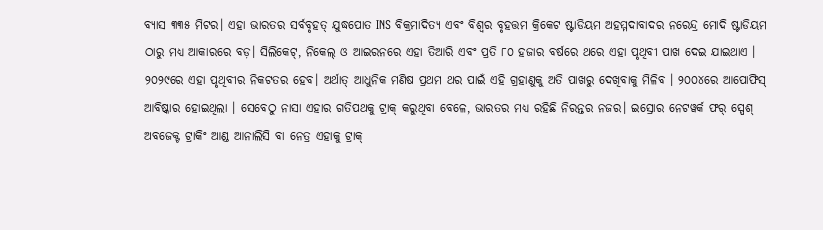ବ୍ୟାସ ୩୩୫ ମିଟର। ଏହା ଭାରତର ସର୍ବବୃହତ୍ ଯୁଦ୍ଧପୋତ INS ବିକ୍ରମାଦିତ୍ୟ ଏବଂ ବିଶ୍ୱର ବୃହତ୍ତମ କ୍ରିକେଟ ଷ୍ଟାଡିୟମ ଅହମ୍ମଦାବାଦର ନରେନ୍ଦ୍ର ମୋଦି ଷ୍ଟାଡିୟମ ଠାରୁ ମଧ୍ୟ ଆକାରରେ ବଡ଼। ସିଲିକେଟ୍, ନିକେଲ୍ ଓ ଆଇରନରେ ଏହା ତିଆରି ଏବଂ ପ୍ରତି ୮୦ ହଜାର ବର୍ଷରେ ଥରେ ଏହା ପୃଥିବୀ ପାଖ ଦେଇ ଯାଇଥାଏ ।
୨୦୨୯ରେ ଏହା ପୃଥିବୀର ନିକଟତର ହେବ। ଅର୍ଥାତ୍ ଆଧୁନିକ ମଣିଷ ପ୍ରଥମ ଥର ପାଇଁ ଏହି ଗ୍ରହାଣୁକୁ ଅତି ପାଖରୁ ଦେଖିବାକୁ ମିଳିବ । ୨୦୦୪ରେ ଆପୋଫିସ୍ ଆବିଷ୍କାର ହୋଇଥିଲା । ସେବେଠୁ ନାସା ଏହାର ଗତିପଥକୁ ଟ୍ରାକ୍ କରୁଥିବା ବେଳେ, ଭାରତର ମଧ୍ୟ ରହିଛି ନିରନ୍ତର ନଜର। ଇସ୍ରୋର ନେଟୱର୍କ ଫର୍ ସ୍ପେଶ୍ ଅବଜେକ୍ଟ ଟ୍ରାକିଂ ଆଣ୍ଡ ଆନାଲିସି ବା ନେତ୍ର ଏହାକୁ ଟ୍ରାକ୍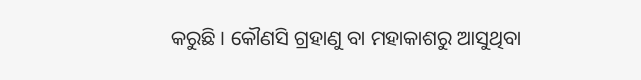କରୁଛି । କୌଣସି ଗ୍ରହାଣୁ ବା ମହାକାଶରୁ ଆସୁଥିବା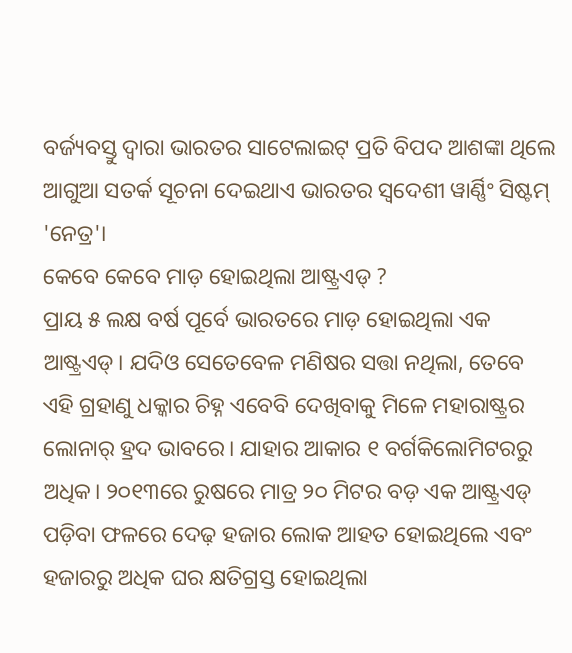ବର୍ଜ୍ୟବସ୍ତୁ ଦ୍ବାରା ଭାରତର ସାଟେଲାଇଟ୍ ପ୍ରତି ବିପଦ ଆଶଙ୍କା ଥିଲେ ଆଗୁଆ ସତର୍କ ସୂଚନା ଦେଇଥାଏ ଭାରତର ସ୍ବଦେଶୀ ୱାର୍ଣ୍ଣିଂ ସିଷ୍ଟମ୍ 'ନେତ୍ର'।
କେବେ କେବେ ମାଡ଼ ହୋଇଥିଲା ଆଷ୍ଟ୍ରଏଡ୍ ?
ପ୍ରାୟ ୫ ଲକ୍ଷ ବର୍ଷ ପୂର୍ବେ ଭାରତରେ ମାଡ଼ ହୋଇଥିଲା ଏକ ଆଷ୍ଟ୍ରଏଡ୍। ଯଦିଓ ସେତେବେଳ ମଣିଷର ସତ୍ତା ନଥିଲା, ତେବେ ଏହି ଗ୍ରହାଣୁ ଧକ୍କାର ଚିହ୍ନ ଏବେବି ଦେଖିବାକୁ ମିଳେ ମହାରାଷ୍ଟ୍ରର ଲୋନାର୍ ହ୍ରଦ ଭାବରେ। ଯାହାର ଆକାର ୧ ବର୍ଗକିଲୋମିଟରରୁ ଅଧିକ। ୨୦୧୩ରେ ରୁଷରେ ମାତ୍ର ୨୦ ମିଟର ବଡ଼ ଏକ ଆଷ୍ଟ୍ରଏଡ୍ ପଡ଼ିବା ଫଳରେ ଦେଢ଼ ହଜାର ଲୋକ ଆହତ ହୋଇଥିଲେ ଏବଂ ହଜାରରୁ ଅଧିକ ଘର କ୍ଷତିଗ୍ରସ୍ତ ହୋଇଥିଲା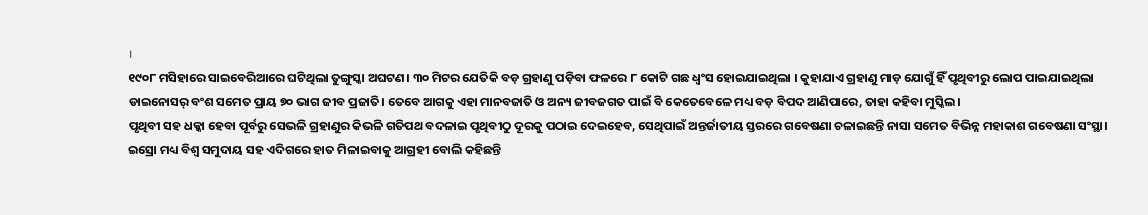।
୧୯୦୮ ମସିହାରେ ସାଇବେରିଆରେ ଘଟିଥିଲା ତୁଙ୍ଗୁସ୍କା ଅଘଟଣ। ୩୦ ମିଟର ଯେତିକି ବଡ଼ ଗ୍ରହାଣୁ ପଡ଼ିବା ଫଳରେ ୮ କୋଟି ଗଛ ଧ୍ବଂସ ହୋଇଯାଇଥିଲା । କୁହାଯାଏ ଗ୍ରହାଣୁ ମାଡ଼ ଯୋଗୁଁ ହିଁ ପୃଥିବୀରୁ ଲୋପ ପାଇଯାଇଥିଲା ଡାଇନୋସର୍ ବଂଶ ସମେତ ପ୍ରାୟ ୭୦ ଭାଗ ଜୀବ ପ୍ରଜାତି। ତେବେ ଆଗକୁ ଏହା ମାନବଜାତି ଓ ଅନ୍ୟ ଜୀବଜଗତ ପାଇଁ ବି କେତେବେଳେ ମଧ୍ୟ ବଡ଼ ବିପଦ ଆଣିପାରେ, ତାହା କହିବା ମୁସ୍କିଲ।
ପୃଥିବୀ ସହ ଧକ୍କା ହେବା ପୂର୍ବରୁ ସେଭଳି ଗ୍ରହାଣୁର କିଭଳି ଗତିପଥ ବଦଳାଇ ପୃଥିବୀଠୁ ଦୂରକୁ ପଠାଇ ଦେଇହେବ, ସେଥିପାଇଁ ଅନ୍ତର୍ଜାତୀୟ ସ୍ତରରେ ଗବେଷଣା ଚଳାଇଛନ୍ତି ନାସା ସମେତ ବିଭିନ୍ନ ମହାକାଶ ଗବେଷଣା ସଂସ୍ଥା। ଇସ୍ରୋ ମଧ୍ୟ ବିଶ୍ୱ ସମୁଦାୟ ସହ ଏଦିଗରେ ହାତ ମିଳାଇବାକୁ ଆଗ୍ରହୀ ବୋଲି କହିଛନ୍ତି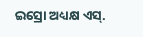ଇସ୍ରୋ ଅଧ୍ୟକ୍ଷ ଏସ୍.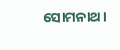ସୋମନାଥ।